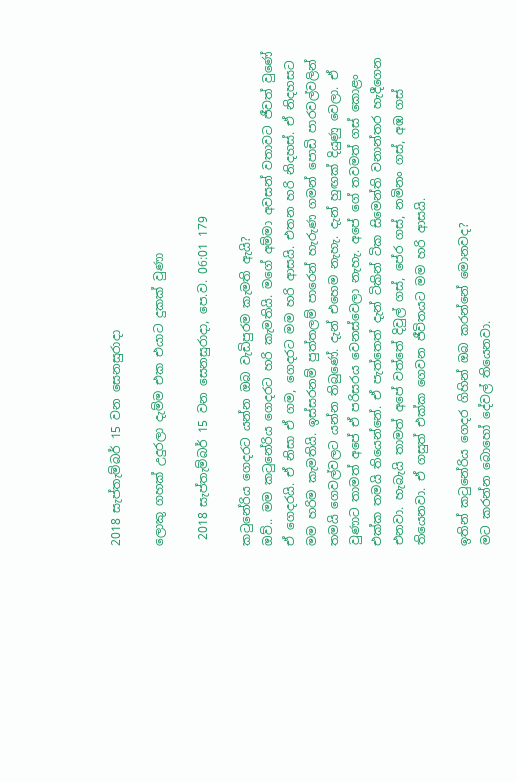2018 සැප්තැම්බර් 15 වන සෙනසුරාදා

ලොකු ගහක් උදුරලා දැම්ම එක එයාට දුකක් වුණා

 2018 සැප්තැම්බර් 15 වන සෙනසුරාදා, පෙ.ව. 06:01 179

කටුනේරිය ගෙදරට යන්න ඔබ වැඩිපුරම කැමති ඇයි?
ඔව්.. මම කටුනේරිය ගෙදරට හරි කැමතියි. මගේ අම්මා අවසන් වතාවට ජීවත් වුණේ ඒ ගෙදරයි. ඒ නිසා ඒ ගම, ගෙදරට මම හරි ආසයි. එතන හරි නිදහස්. ඒ නිදහසට මම හරිම කැමතියි. ඉස්සරනම් පුත්තලම් පාරෙන් හැරුණ ගමන් පොඩි පාරවල්වලින් තමයි ගෙවල්වලට යන්න තිබුණේ. දැන් එහෙම නැහැ. දැන් හුඟක් දියුණු වෙලා. ඒ වුණාට තාමත් අපේ ඒ පරිසරය වෙනස්වෙලා නැහැ. අපේ ගේ තවමත් ගස් කොළං එක්ක තමයි තියෙන්නේ. ඒ පැත්තෙත් දැන් ටිකින් ටික සිමෙන්ති වනාන්තර හැදීගෙන එනවා. හැබැයි තාමත් අපේ වත්තේ දිවුල් ගස්, පේර ගස්, නමිනං ගස්, අඹ ගස් තියෙනවා. ඒ ගසුත් එක්ක ගෙවන ජීවිතයට මම හරි ආසයි.

ඉතින් කටුනේරිය ගෙදර ගිහින් ඔබ කරන්නේ මොනවද?
මට කරන්න බොහෝ දේවල් තියෙනවා.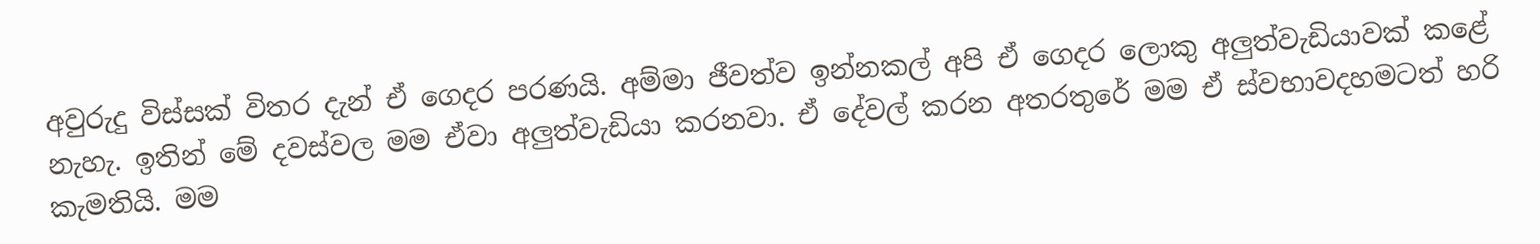අවුරුදු විස්සක් විතර දැන් ඒ ගෙදර පරණයි. අම්මා ජීවත්ව ඉන්නකල් අපි ඒ ගෙදර ලොකු අලුත්වැඩියාවක් කළේ නැහැ. ඉතින් මේ දවස්වල මම ඒවා අලුත්වැඩියා කරනවා. ඒ දේවල් කරන අතරතුරේ මම ඒ ස්වභාවදහමටත් හරි කැමතියි. මම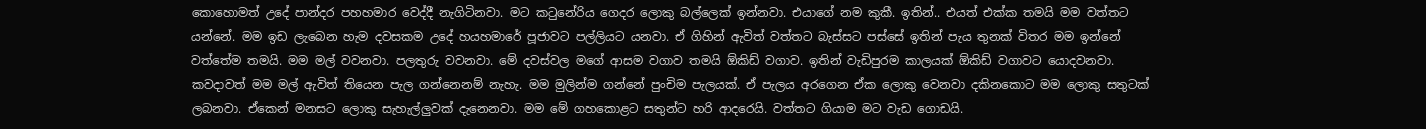කොහොමත් උදේ පාන්දර පහහමාර වෙද්දී නැගිටිනවා. මට කටුනේරිය ගෙදර ලොකු බල්ලෙක් ඉන්නවා. එයාගේ නම කුකී. ඉතින්.. එයත් එක්ක තමයි මම වත්තට යන්නේ. මම ඉඩ ලැබෙන හැම දවසකම උදේ හයහමාරේ පූජාවට පල්ලියට යනවා. ඒ ගිහින් ඇවිත් වත්තට බැස්සට පස්සේ ඉතින් පැය තුනක් විතර මම ඉන්නේ වත්තේම තමයි. මම මල් වවනවා. පලතුරු වවනවා. මේ දවස්වල මගේ ආසම වගාව තමයි ඕකිඩ් වගාව. ඉතින් වැඩිපුරම කාලයක් ඕකිඩ් වගාවට යොදවනවා. කවදාවත් මම මල් ඇවිත් තියෙන පැල ගන්නෙනම් නැහැ. මම මුලින්ම ගන්නේ පුංචිම පැලයක්. ඒ පැලය අරගෙන ඒක ලොකු වෙනවා දකිනකොට මම ලොකු සතුටක් ලබනවා. ඒකෙන් මනසට ලොකු සැහැල්ලුවක් දැනෙනවා. මම මේ ගහකොළට සතුන්ට හරි ආදරෙයි. වත්තට ගියාම මට වැඩ ගොඩයි.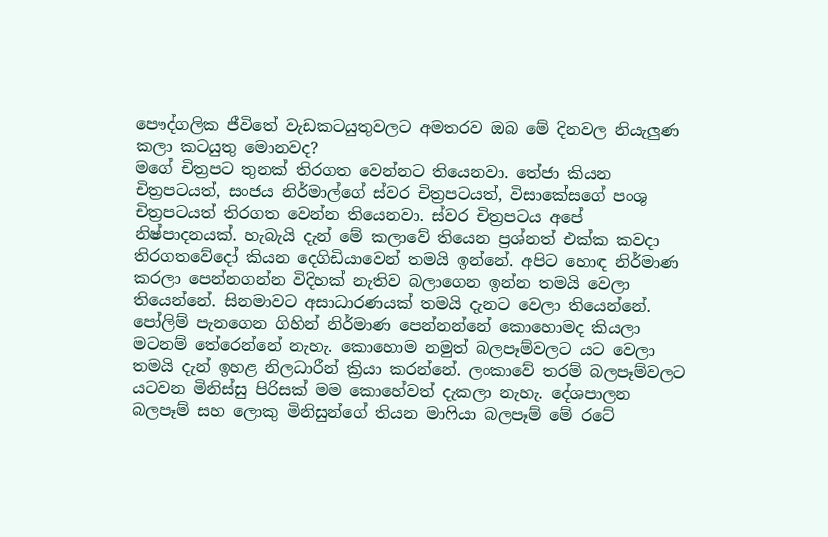පෞද්ගලික ජීවිතේ වැඩකටයුතුවලට අමතරව ඔබ මේ දිනවල නියැලුණ කලා කටයුතු මොනවද?
මගේ චිත්‍රපට තුනක් තිරගත වෙන්නට තියෙනවා. තේජා කියන චිත්‍රපටයත්, සංජය නිර්මාල්ගේ ස්වර චිත්‍රපටයත්, විසාකේසගේ පංශු චිත්‍රපටයත් තිරගත වෙන්න තියෙනවා. ස්වර චිත්‍රපටය අපේ නිෂ්පාදනයක්. හැබැයි දැන් මේ කලාවේ තියෙන ප්‍රශ්නත් එක්ක කවදා තිරගතවේදෝ කියන දෙගිඩියාවෙන් තමයි ඉන්නේ. අපිට හොඳ නිර්මාණ කරලා පෙන්නගන්න විදිහක් නැතිව බලාගෙන ඉන්න තමයි වෙලා තියෙන්නේ. සිනමාවට අසාධාරණයක් තමයි දැනට වෙලා තියෙන්නේ. පෝලිම් පැනගෙන ගිහින් නිර්මාණ පෙන්නන්නේ කොහොමද කියලා මටනම් තේරෙන්නේ නැහැ. කොහොම නමුත් බලපෑම්වලට යට වෙලා තමයි දැන් ඉහළ නිලධාරීන් ක්‍රියා කරන්නේ. ලංකාවේ තරම් බලපෑම්වලට යටවන මිනිස්සු පිරිසක් මම කොහේවත් දැකලා නැහැ. දේශපාලන බලපෑම් සහ ලොකු මිනිසුන්ගේ තියන මාෆියා බලපෑම් මේ රටේ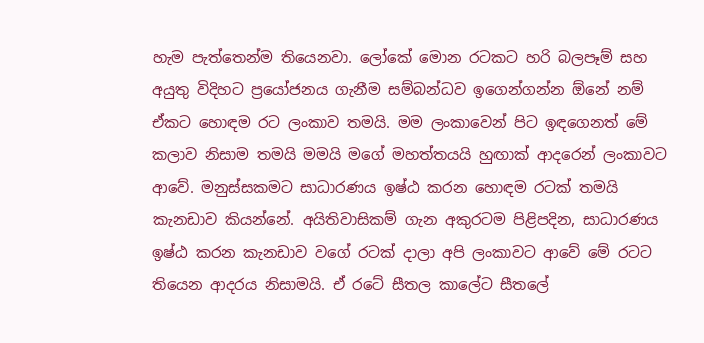හැම පැත්තෙන්ම තියෙනවා. ලෝකේ මොන රටකට හරි බලපෑම් සහ අයුතු විදිහට ප්‍රයෝජනය ගැනීම සම්බන්ධව ඉගෙන්ගන්න ඕනේ නම් ඒකට හොඳම රට ලංකාව තමයි. මම ලංකාවෙන් පිට ඉඳගෙනත් මේ කලාව නිසාම තමයි මමයි මගේ මහත්තයයි හුඟාක් ආදරෙන් ලංකාවට ආවේ. මනුස්සකමට සාධාරණය ඉෂ්ඨ කරන හොඳම රටක් තමයි කැනඩාව කියන්නේ. අයිතිවාසිකම් ගැන අකුරටම පිළිපදින, සාධාරණය ඉෂ්ඨ කරන කැනඩාව වගේ රටක් දාලා අපි ලංකාවට ආවේ මේ රටට තියෙන ආදරය නිසාමයි. ඒ රටේ සීතල කාලේට සීතලේ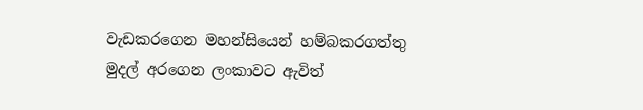වැඩකරගෙන මහන්සියෙන් හම්බකරගත්තු මුදල් අරගෙන ලංකාවට ඇවිත්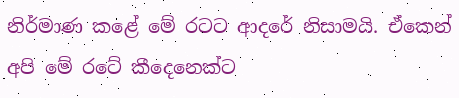නිර්මාණ කළේ මේ රටට ආදරේ නිසාමයි. ඒකෙන් අපි මේ රටේ කීදෙනෙක්ට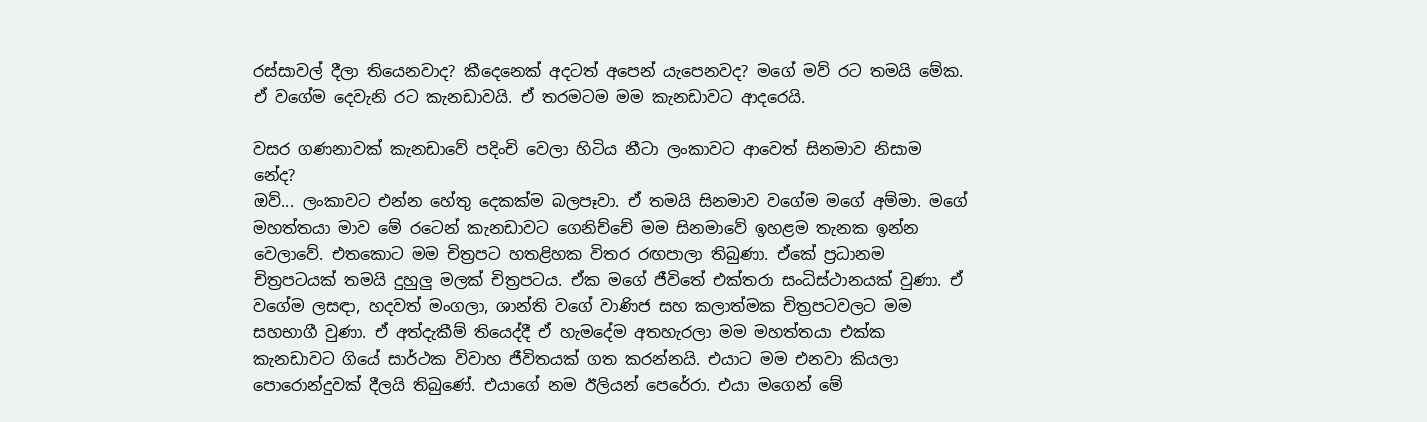රස්සාවල් දීලා තියෙනවාද? කීදෙනෙක් අදටත් අපෙන් යැපෙනවද? මගේ මව් රට තමයි මේක. ඒ වගේම දෙවැනි රට කැනඩාවයි. ඒ තරමටම මම කැනඩාවට ආදරෙයි.

වසර ගණනාවක් කැනඩාවේ පදිංචි වෙලා හිටිය නීටා ලංකාවට ආවෙත් සිනමාව නිසාම නේද?
ඔව්... ලංකාවට එන්න හේතු දෙකක්ම බලපෑවා. ඒ තමයි සිනමාව වගේම මගේ අම්මා. මගේ මහත්තයා මාව මේ රටෙන් කැනඩාවට ගෙනිච්චේ මම සිනමාවේ ඉහළම තැනක ඉන්න වෙලාවේ. එතකොට මම චිත්‍රපට හතළිහක විතර රඟපාලා තිබුණා. ඒකේ ප්‍රධානම චිත්‍රපටයක් තමයි දුහුලු මලක් චිත්‍රපටය. ඒක මගේ ජීවිතේ එක්තරා සංධිස්ථානයක් වුණා. ඒ වගේම ලසඳා, හදවත් මංගලා, ශාන්ති වගේ වාණිජ සහ කලාත්මක චිත්‍රපටවලට මම සහභාගී වුණා. ඒ අත්දැකීම් තියෙද්දී ඒ හැමදේම අතහැරලා මම මහත්තයා එක්ක කැනඩාවට ගියේ සාර්ථක විවාහ ජීවිතයක් ගත කරන්නයි. එයාට මම එනවා කියලා පොරොන්දුවක් දීලයි තිබුණේ. එයාගේ නම ඊලියන් පෙරේරා. එයා මගෙන් මේ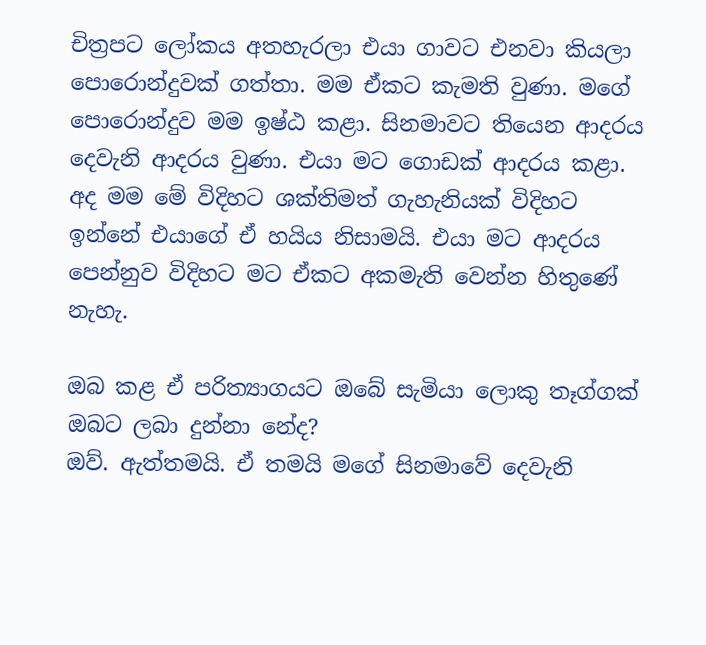චිත්‍රපට ලෝකය අතහැරලා එයා ගාවට එනවා කියලා පොරොන්දුවක් ගත්තා. මම ඒකට කැමති වුණා. මගේ පොරොන්දුව මම ඉෂ්ඨ කළා. සිනමාවට තියෙන ආදරය දෙවැනි ආදරය වුණා. එයා මට ගොඩක් ආදරය කළා. අද මම මේ විදිහට ශක්තිමත් ගැහැනියක් විදිහට ඉන්නේ එයාගේ ඒ හයිය නිසාමයි. එයා මට ආදරය පෙන්නුව විදිහට මට ඒකට අකමැති වෙන්න හිතුණේ නැහැ.

ඔබ කළ ඒ පරිත්‍යාගයට ඔබේ සැමියා ලොකු තෑග්ගක් ඔබට ලබා දුන්නා නේද?
ඔව්. ඇත්තමයි. ඒ තමයි මගේ සිනමාවේ දෙවැනි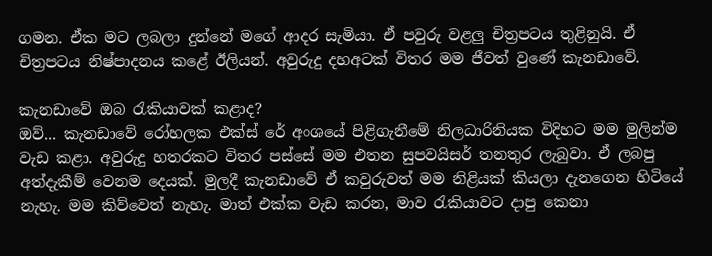ගමන. ඒක මට ලබලා දුන්නේ මගේ ආදර සැමියා. ඒ පවුරු වළලු චිත්‍රපටය තුළිනුයි. ඒ චිත්‍රපටය නිෂ්පාදනය කළේ ඊලියන්. අවුරුදු දහඅටක් විතර මම ජීවත් වුණේ කැනඩාවේ.

කැනඩාවේ ඔබ රැකියාවක් කළාද?
ඔව්... කැනඩාවේ රෝහලක එක්ස් රේ අංශයේ පිළිගැනීමේ නිලධාරිනියක විදිහට මම මුලින්ම වැඩ කළා. අවුරුදු හතරකට විතර පස්සේ මම එතන සුපවයිසර් තනතුර ලැබුවා. ඒ ලබපු අත්දැකීම් වෙනම දෙයක්. මුලදී කැනඩාවේ ඒ කවුරුවත් මම නිළියක් කියලා දැනගෙන හිටියේ නැහැ. මම කිව්වෙත් නැහැ. මාත් එක්ක වැඩ කරන, මාව රැකියාවට දාපු කෙනා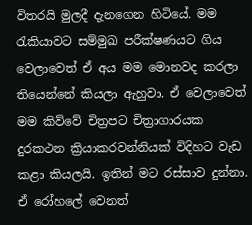විතරයි මුලදී දැනගෙන හිටියේ. මම රැකියාවට සම්මුඛ පරීක්ෂණයට ගිය වෙලාවෙත් ඒ අය මම මොනවද කරලා තියෙන්නේ කියලා ඇහුවා. ඒ වෙලාවෙත් මම කිව්වේ චිත්‍රපට චිත්‍රාගාරයක දුරකථන ක්‍රියාකරවන්නියක් විදිහට වැඩ කළා කියලයි. ඉතින් මට රස්සාව දුන්නා. ඒ රෝහලේ වෙනත්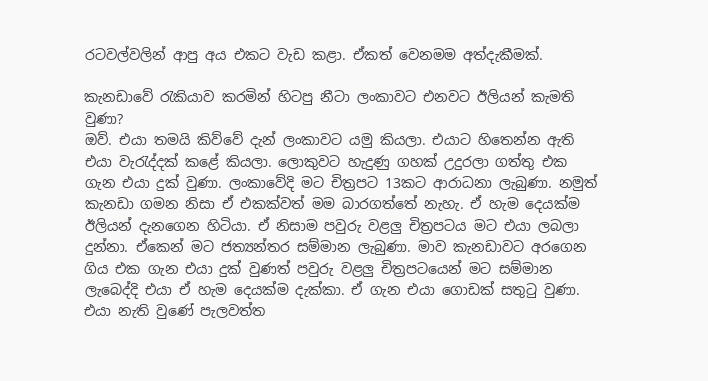රටවල්වලින් ආපු අය එකට වැඩ කළා. ඒකත් වෙනමම අත්දැකීමක්.

කැනඩාවේ රැකියාව කරමින් හිටපු නීටා ලංකාවට එනවට ඊලියන් කැමති වුණා?
ඔව්. එයා තමයි කිව්වේ දැන් ලංකාවට යමු කියලා. එයාට හිතෙන්න ඇති එයා වැරැද්දක් කළේ කියලා. ලොකුවට හැදුණු ගහක් උදුරලා ගත්තු එක ගැන එයා දුක් වුණා. ලංකාවේදි මට චිත්‍රපට 13කට ආරාධනා ලැබුණා. නමුත් කැනඩා ගමන නිසා ඒ එකක්වත් මම බාරගත්තේ නැහැ. ඒ හැම දෙයක්ම ඊලියන් දැනගෙන හිටියා. ඒ නිසාම පවුරු වළලු චිත්‍රපටය මට එයා ලබලා දුන්නා. ඒකෙන් මට ජත්‍යන්තර සම්මාන ලැබුණා. මාව කැනඩාවට අරගෙන ගිය එක ගැන එයා දුක් වුණත් පවුරු වළලු චිත්‍රපටයෙන් මට සම්මාන ලැබෙද්දි එයා ඒ හැම දෙයක්ම දැක්කා. ඒ ගැන එයා ගොඩක් සතුටු වුණා. එයා නැති වුණේ පැලවත්ත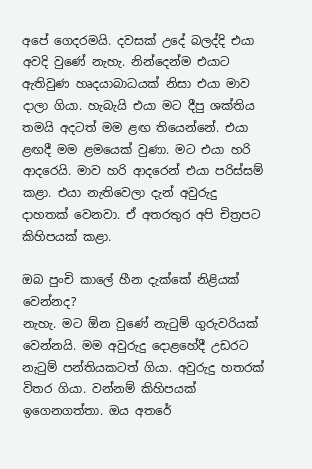අපේ ගෙදරමයි. දවසක් උදේ බලද්දි එයා අවදි වුණේ නැහැ. නින්දෙන්ම එයාට ඇතිවුණ හෘදයාබාධයක් නිසා එයා මාව දාලා ගියා. හැබැයි එයා මට දීපු ශක්තිය තමයි අදටත් මම ළඟ තියෙන්නේ. එයා ළඟදී මම ළමයෙක් වුණා. මට එයා හරි ආදරෙයි. මාව හරි ආදරෙන් එයා පරිස්සම් කළා. එයා නැතිවෙලා දැන් අවුරුදු දාහතක් වෙනවා. ඒ අතරතුර අපි චිත්‍රපට කිහිපයක් කළා.

ඔබ පුංචි කාලේ හීන දැක්කේ නිළියක් වෙන්නද?
නැහැ. මට ඕන වුණේ නැටුම් ගුරුවරියක් වෙන්නයි. මම අවුරුදු දොළහේදී උඩරට නැටුම් පන්තියකටත් ගියා. අවුරුදු හතරක් විතර ගියා. වන්නම් කිහිපයක් ඉගෙනගත්තා. ඔය අතරේ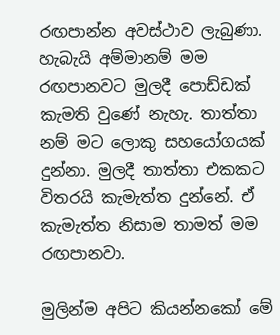රඟපාන්න අවස්ථාව ලැබුණා. හැබැයි අම්මානම් මම රඟපානවට මුලදී පොඩ්ඩක් කැමති වුණේ නැහැ. තාත්තා නම් මට ලොකු සහයෝගයක් දුන්නා. මුලදී තාත්තා එකකට විතරයි කැමැත්ත දුන්නේ. ඒ කැමැත්ත නිසාම තාමත් මම රඟපානවා.

මුලින්ම අපිට කියන්නකෝ මේ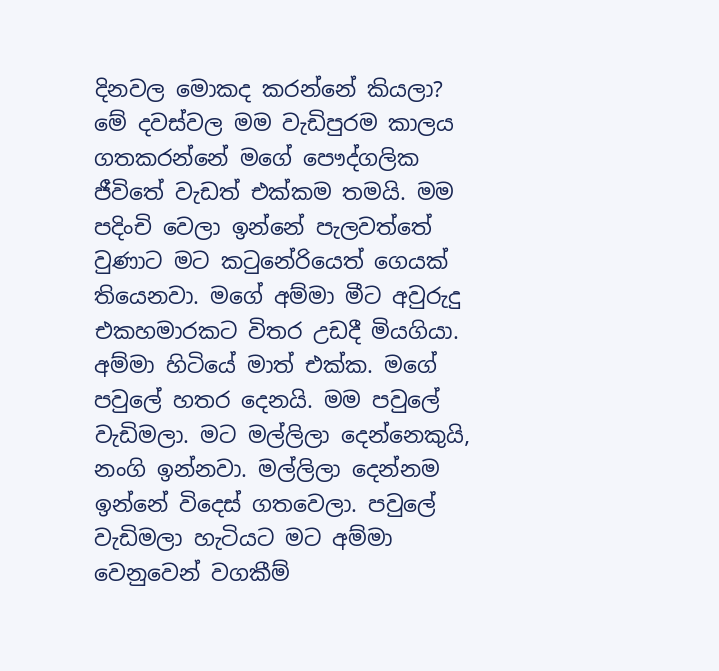දිනවල මොකද කරන්නේ කියලා?
මේ දවස්වල මම වැඩිපුරම කාලය ගතකරන්නේ මගේ පෞද්ගලික ජීවිතේ වැඩත් එක්කම තමයි. මම පදිංචි වෙලා ඉන්නේ පැලවත්තේ වුණාට මට කටුනේරියෙත් ගෙයක් තියෙනවා. මගේ අම්මා මීට අවුරුදු එකහමාරකට විතර උඩදී මියගියා. අම්මා හිටියේ මාත් එක්ක. මගේ පවුලේ හතර දෙනයි. මම පවුලේ වැඩිමලා. මට මල්ලිලා දෙන්නෙකුයි, නංගි ඉන්නවා. මල්ලිලා දෙන්නම ඉන්නේ විදෙස් ගතවෙලා. පවුලේ වැඩිමලා හැටියට මට අම්මා වෙනුවෙන් වගකීම්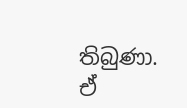තිබුණා. ඒ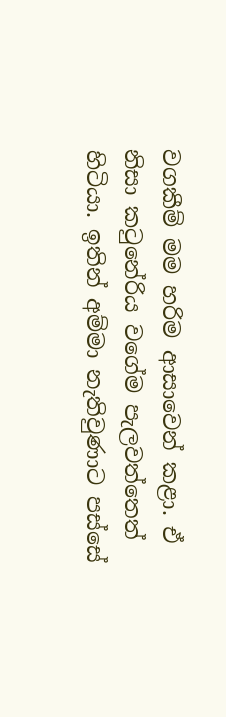වගකීම් මම හරිම ආසාවෙන් කළා. ඒ නිසා කටුනේරිය වගේම පැලවත්තෙත් හිටියා. ඉතින් අම්මා නැතිවුණාට පස්සේ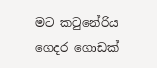මට කටුනේරිය ගෙදර ගොඩක්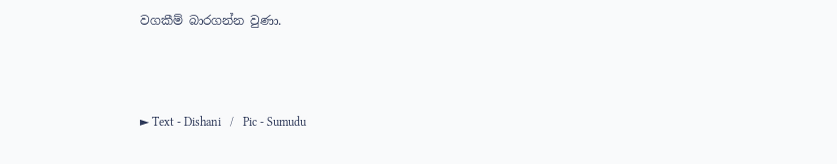වගකීම් බාරගන්න වුණා.



► Text - Dishani   /   Pic - Sumudu